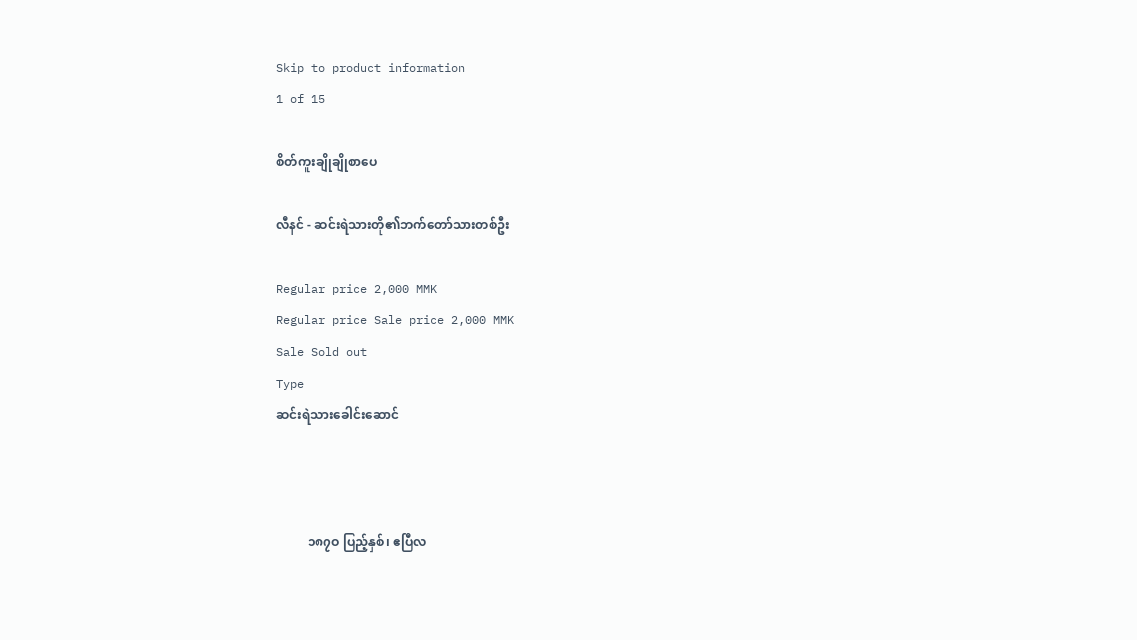Skip to product information
1 of 15

စိတ်ကူးချိုချိုစာပေ

လီနင် - ဆင်းရဲသားတို၏ဘက်တော်သားတစ်ဦး

Regular price 2,000 MMK
Regular price Sale price 2,000 MMK
Sale Sold out
Type
ဆင်းရဲသားခေါင်းဆောင်



          ၁၈၇ဝ ပြည့်နှစ်၊ ဧပြီလ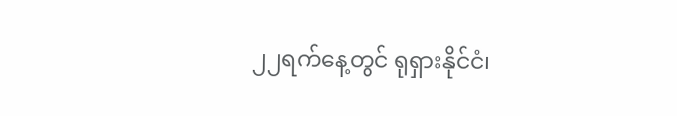၂၂ရက်နေ့တွင် ရုရှားနိုင်ငံ၊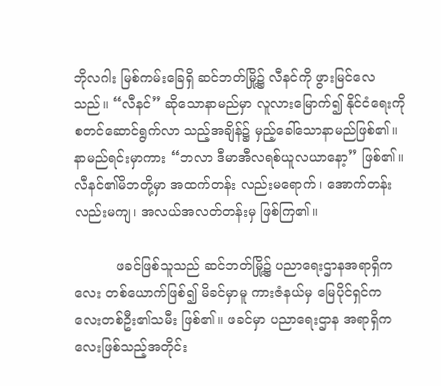ဘိုလဂါး မြစ်ကမ်းခြေရှိ ဆင်ဘတ်မြို့၌ လီနင်ကို ဖွားမြင်လေသည်။ “လီနင်” ဆိုသောနာမည်မှာ လူလားမြောက်၍ နိုင်ငံရေးကိုစတင်ဆောင်ရွက်လာ သည့်အချိန်၌ မှည့်ခေါ်သောနာမည်ဖြစ်၏။ နာမည်ရင်းမှာကား “ဘလာ ဒီမာအီလရစ်ယူလယာနော့” ဖြစ်၏။ လီနင်၏မိဘတို့မှာ အထက်တန်း လည်းမရောက်၊ အောက်တန်းလည်းမကျ၊ အလယ်အလတ်တန်းမှ ဖြစ်ကြ၏။

          ဖခင်ဖြစ်သူသည် ဆင်ဘတ်မြို့၌ ပညာရေးဌာနအရာရှိကလေး တစ်ယောက်ဖြစ်၍ မိခင်မှာမူ ကားဇံနယ်မှ မြေပိုင်ရှင်ကလေးတစ်ဦး၏သမီး ဖြစ်၏။ ဖခင်မှာ ပညာရေးဌာန အရာရှိကလေးဖြစ်သည့်အတိုင်း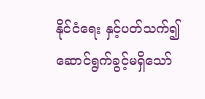နိုင်ငံရေး နှင့်ပတ်သက်၍ ဆောင်ရွက်ခွင့်မရှိသော်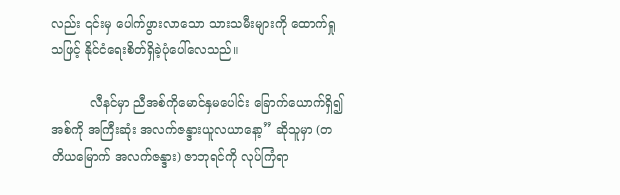လည်း ၎င်းမှ ပေါက်ဖွားလာသော သားသမီးများကို ထောက်ရှုသဖြင့် နိုင်ငံရေးစိတ်ရှိခဲ့ပုံပေါ်လေသည်။

          လီနင်မှာ ညီအစ်ကိုမောင်နှမပေါင်း ခြောက်ယောက်ရှိ၍ အစ်ကို အကြီးဆုံး အလက်ဇန္ဒားယူလယာနော့” ဆိုသူမှာ (တတိယမြောက် အလက်ဇန္ဒား) ဇာဘုရင်ကို လုပ်ကြံရာ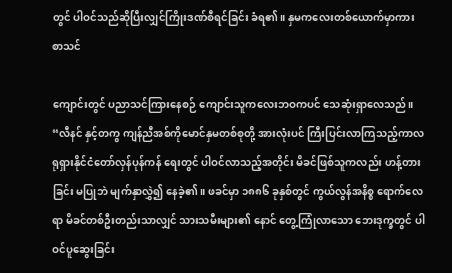တွင် ပါဝင်သည်ဆိုပြီးလျှင်ကြိုးဒဏ်စီရင်ခြင်း ခံရ၏။ နှမကလေးတစ်ယောက်မှာကား စာသင်

ကျောင်းတွင် ပညာသင်ကြားနေစဉ် ကျောင်းသူကလေးဘဝကပင် သေဆုံးရှာလေသည်။ “လီနင် နှင့်တကွ ကျန်ညီအစ်ကိုမောင်နှမတစ်စုတို့ အားလုံးပင် ကြီးပြင်းလာကြသည့်ကာလ ရုရှားနိုင်ငံတော်လှန်ပုန်ကန် ရေးတွင် ပါဝင်လာသည့်အတိုင်း မိခင်ဖြစ်သူကလည်း ဟန့်တားခြင်း မပြုဘဲ မျက်နှာလွှဲ၍ နေခဲ့၏။ ဖခင်မှာ ၁၈၈၆ ခုနှစ်တွင် ကွယ်လွန်အနိစ္စ ရောက်လေရာ မိခင်တစ်ဦးတည်းသာလျှင် သားသမီးများ၏ နောင် တွေ့ကြုံလာသော ဘေးဒုက္ခတွင် ပါဝင်ပူဆွေးခြင်း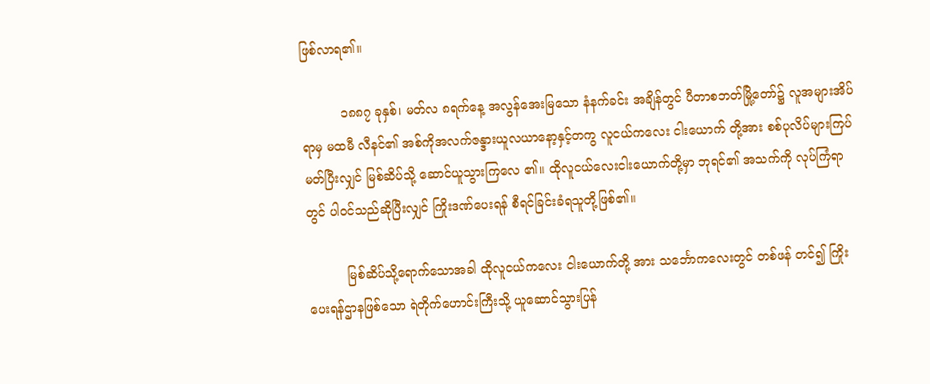ဖြစ်လာရ၏။

          ၁၈၈၇ ခုနှစ်၊ မတ်လ ၈ရက်နေ့ အလွန်အေးမြသော နံနက်ခင်း အချိန်တွင် ပီတာစဘတ်မြို့တော်၌ လူအများအိပ်ရာမှ မထမီ လီနင်၏ အစ်ကိုအလက်ဇန္ဒားယူလယာနော့နှင့်တကွ လူငယ်ကလေး ငါးယောက် တို့အား စစ်ပုလိပ်များကြပ်မတ်ပြီးလျှင် မြစ်ဆိပ်သို့ ဆောင်ယူသွားကြလေ ၏။ ထိုလူငယ်လေးငါးယောက်တို့မှာ ဘုရင်၏ အသက်ကို လုပ်ကြံရာ တွင် ပါဝင်သည်ဆိုပြီးလျှင် ကြိုးဒဏ်ပေးရန် စီရင်ခြင်းခံရသူတို့ဖြစ်၏။

          မြစ်ဆိပ်သို့ရောက်သောအခါ ထိုလူငယ်ကလေး ငါးယောက်တို့ အား သင်္ဘောကလေးတွင် တစ်ဖန် တင်၍ ကြိုးပေးရန်ဌာနဖြစ်သော ရဲတိုက်ဟောင်းကြီးသို့ ယူဆောင်သွားပြန်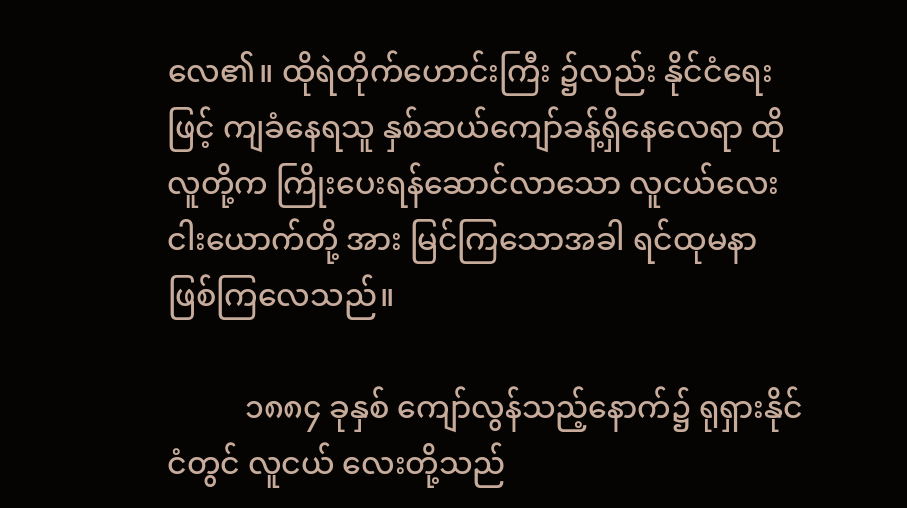လေ၏။ ထိုရဲတိုက်ဟောင်းကြီး ၌လည်း နိုင်ငံရေးဖြင့် ကျခံနေရသူ နှစ်ဆယ်ကျော်ခန့်ရှိနေလေရာ ထိုလူတို့က ကြိုးပေးရန်ဆောင်လာသော လူငယ်လေး ငါးယောက်တို့ အား မြင်ကြသောအခါ ရင်ထုမနာ ဖြစ်ကြလေသည်။

          ၁၈၈၄ ခုနှစ် ကျော်လွန်သည့်နောက်၌ ရုရှားနိုင်ငံတွင် လူငယ် လေးတို့သည်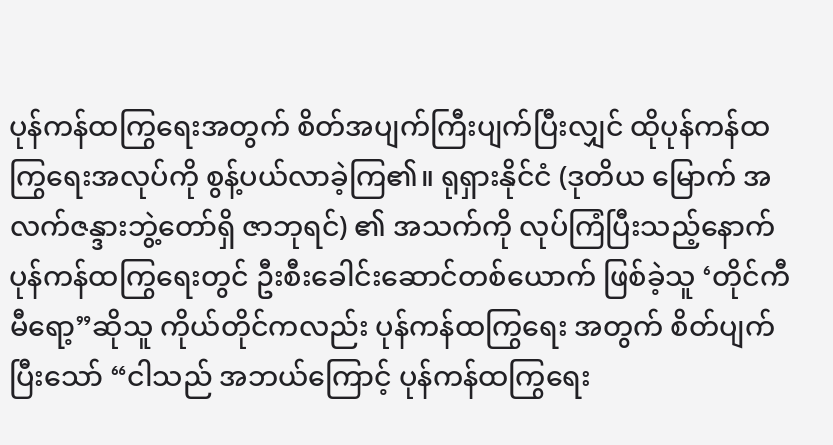ပုန်ကန်ထကြွရေးအတွက် စိတ်အပျက်ကြီးပျက်ပြီးလျှင် ထိုပုန်ကန်ထကြွရေးအလုပ်ကို စွန့်ပယ်လာခဲ့ကြ၏။ ရုရှားနိုင်ငံ (ဒုတိယ မြောက် အလက်ဇန္ဒားဘွဲ့တော်ရှိ ဇာဘုရင်) ၏ အသက်ကို လုပ်ကြံပြီးသည့်နောက် ပုန်ကန်ထကြွရေးတွင် ဦးစီးခေါင်းဆောင်တစ်ယောက် ဖြစ်ခဲ့သူ ‘တိုင်ကီမီရော့”ဆိုသူ ကိုယ်တိုင်ကလည်း ပုန်ကန်ထကြွရေး အတွက် စိတ်ပျက်ပြီးသော် “ငါသည် အဘယ်ကြောင့် ပုန်ကန်ထကြွရေး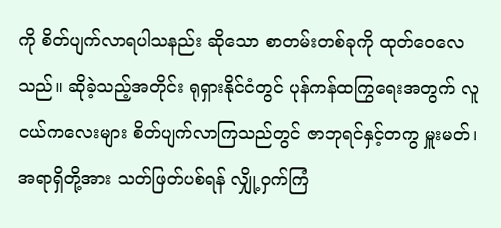ကို စိတ်ပျက်လာရပါသနည်း ဆိုသော စာတမ်းတစ်ခုကို ထုတ်ဝေလေ သည်။ ဆိုခဲ့သည့်အတိုင်း ရုရှားနိုင်ငံတွင် ပုန်ကန်ထကြွရေးအတွက် လူငယ်ကလေးများ စိတ်ပျက်လာကြသည်တွင် ဇာဘုရင်နှင့်တကွ မှူးမတ်၊ အရာရှိတို့အား သတ်ဖြတ်ပစ်ရန် လျှို့ဝှက်ကြံ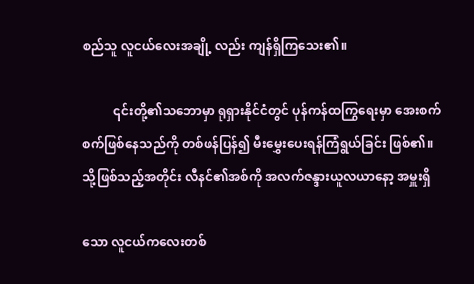စည်သူ လူငယ်လေးအချို့ လည်း ကျန်ရှိကြသေး၏။

          ၎င်းတို့၏သဘောမှာ ရုရှားနိုင်ငံတွင် ပုန်ကန်ထကြွရေးမှာ အေးစက် စက်ဖြစ်နေသည်ကို တစ်ဖန်ပြန်၍ မီးမွှေးပေးရန်ကြံရွယ်ခြင်း ဖြစ်၏။ သို့ဖြစ်သည့်အတိုင်း လီနင်၏အစ်ကို အလက်ဇန္ဒားယူလယာနော့ အမှူးရှိ

သော လူငယ်ကလေးတစ်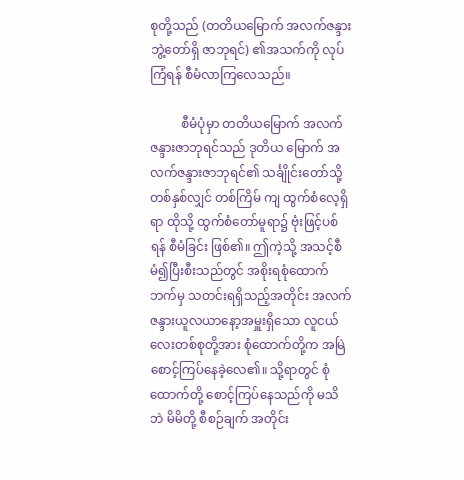စုတို့သည် (တတိယမြောက် အလက်ဇန္ဒား ဘွဲ့တော်ရှိ ဇာဘုရင်) ၏အသက်ကို လုပ်ကြံရန် စီမံလာကြလေသည်။

          စီမံပုံမှာ တတိယမြောက် အလက်ဇန္ဒားဇာဘုရင်သည် ဒုတိယ မြောက် အလက်ဇန္ဒားဇာဘုရင်၏ သင်္ချိုင်းတော်သို့ တစ်နှစ်လျှင် တစ်ကြိမ် ကျ ထွက်စံလေ့ရှိရာ ထိုသို့ ထွက်စံတော်မူရာ၌ ဗုံးဖြင့်ပစ်ရန် စီမံခြင်း ဖြစ်၏။ ဤကဲ့သို့ အသင့်စီမံ၍ပြီးစီးသည်တွင် အစိုးရစုံထောက်ဘက်မှ သတင်းရရှိသည့်အတိုင်း အလက်ဇန္ဒားယူလယာနော့အမှူးရှိသော လူငယ်လေးတစ်စုတို့အား စုံထောက်တို့က အမြဲစောင့်ကြပ်နေခဲ့လေ၏။ သို့ရာတွင် စုံထောက်တို့ စောင့်ကြပ်နေသည်ကို မသိဘဲ မိမိတို့ စီစဉ်ချက် အတိုင်း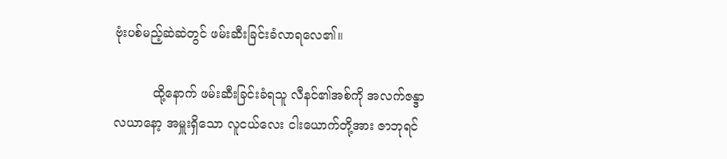ဗုံးပစ်မည့်ဆဲဆဲတွင် ဖမ်းဆီးခြင်းခံလာရလေ၏။

          ထို့နောက် ဖမ်းဆီးခြင်းခံရသူ လီနင်၏အစ်ကို အလက်ဇန္ဒာ လယာနော့ အမှူးရှိသော လူငယ်လေး ငါးယောက်တို့အား ဇာဘုရင်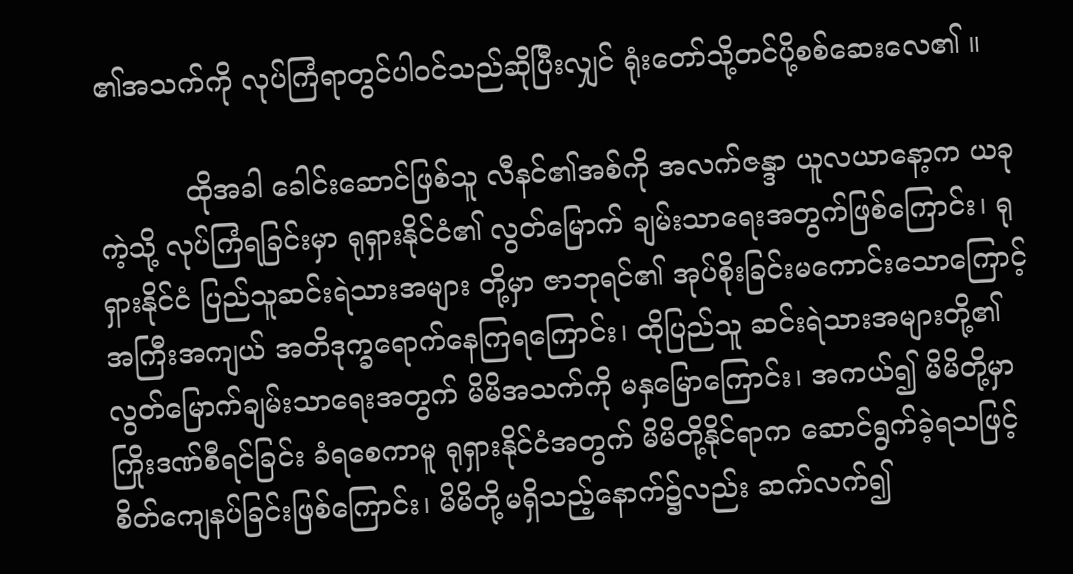၏အသက်ကို လုပ်ကြံရာတွင်ပါဝင်သည်ဆိုပြီးလျှင် ရုံးတော်သို့တင်ပို့စစ်ဆေးလေ၏ ။

          ထိုအခါ ခေါင်းဆောင်ဖြစ်သူ လီနင်၏အစ်ကို အလက်ဇန္ဒာ ယူလယာနော့က ယခုကဲ့သို့ လုပ်ကြံရခြင်းမှာ ရုရှားနိုင်ငံ၏ လွတ်မြောက် ချမ်းသာရေးအတွက်ဖြစ်ကြောင်း၊ ရုရှားနိုင်ငံ ပြည်သူဆင်းရဲသားအများ တို့မှာ ဇာဘုရင်၏ အုပ်စိုးခြင်းမကောင်းသောကြောင့် အကြီးအကျယ် အတိဒုက္ခရောက်နေကြရကြောင်း၊ ထိုပြည်သူ ဆင်းရဲသားအများတို့၏ လွတ်မြောက်ချမ်းသာရေးအတွက် မိမိအသက်ကို မနှမြောကြောင်း၊ အကယ်၍ မိမိတို့မှာ ကြိုးဒဏ်စီရင်ခြင်း ခံရစေကာမူ ရုရှားနိုင်ငံအတွက် မိမိတို့နိုင်ရာက ဆောင်ရွက်ခဲ့ရသဖြင့် စိတ်ကျေနပ်ခြင်းဖြစ်ကြောင်း၊ မိမိတို့မရှိသည့်နောက်၌လည်း ဆက်လက်၍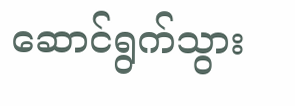ဆောင်ရွက်သွား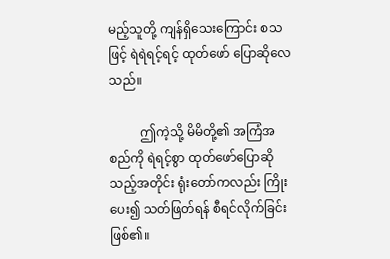မည့်သူတို့ ကျန်ရှိသေးကြောင်း စသဖြင့် ရဲရဲရင့်ရင့် ထုတ်ဖော် ပြောဆိုလေသည်။

          ဤကဲ့သို့ မိမိတို့၏ အကြံအစည်ကို ရဲရင့်စွာ ထုတ်ဖော်ပြောဆို သည့်အတိုင်း ရုံးတော်ကလည်း ကြိုးပေး၍ သတ်ဖြတ်ရန် စီရင်လိုက်ခြင်း ဖြစ်၏။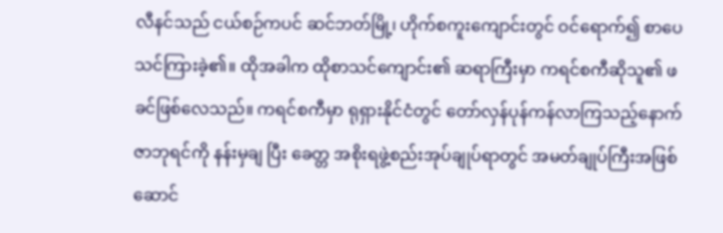လီနင်သည် ငယ်စဉ်ကပင် ဆင်ဘတ်မြို့၊ ဟိုက်စကူးကျောင်းတွင် ဝင်ရောက်၍ စာပေသင်ကြားခဲ့၏။ ထိုအခါက ထိုစာသင်ကျောင်း၏ ဆရာကြီးမှာ ကရင်စကီဆိုသူ၏ ဖခင်ဖြစ်လေသည်။ ကရင်စကီမှာ ရုရှားနိုင်ငံတွင် တော်လှန်ပုန်ကန်လာကြသည့်နောက် ဇာဘုရင်ကို နန်းမှချ ပြီး ခေတ္တ အစိုးရဖွဲ့စည်းအုပ်ချုပ်ရာတွင် အမတ်ချုပ်ကြီးအဖြစ် ဆောင်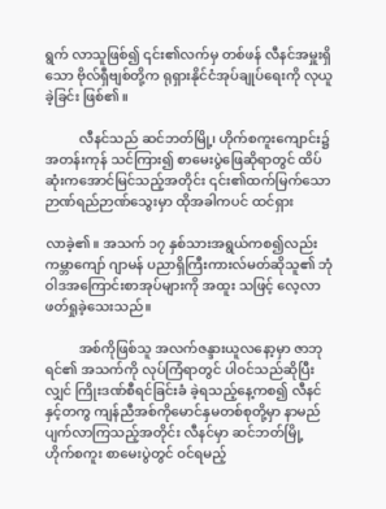ရွက် လာသူဖြစ်၍ ၎င်း၏လက်မှ တစ်ဖန် လီနင်အမှူးရှိသော ဗိုလ်ရှီဗျစ်တို့က ရုရှားနိုင်ငံအုပ်ချုပ်ရေးကို လုယူခဲ့ခြင်း ဖြစ်၏။

          လီနင်သည် ဆင်ဘတ်မြို့၊ ဟိုက်စကူးကျောင်း၌ အတန်းကုန် သင်ကြား၍ စာမေးပွဲဖြေဆိုရာတွင် ထိပ်ဆုံးကအောင်မြင်သည့်အတိုင်း ၎င်း၏ထက်မြက်သော ဉာဏ်ရည်ဉာဏ်သွေးမှာ ထိုအခါကပင် ထင်ရှား

လာခဲ့၏။ အသက် ၁၇ နှစ်သားအရွယ်ကစ၍လည်း ကမ္ဘာကျော် ဂျာမန် ပညာရှိကြီးကားလ်မတ်ဆိုသူ၏ ဘုံဝါဒအကြောင်းစာအုပ်များကို အထူး သဖြင့် လေ့လာဖတ်ရှုခဲ့သေးသည်။

          အစ်ကိုဖြစ်သူ အလက်ဇန္ဒားယူလနော့မှာ ဇာဘုရင်၏ အသက်ကို လုပ်ကြံရာတွင် ပါဝင်သည်ဆိုပြီးလျှင် ကြိုးဒဏ်စီရင်ခြင်းခံ ခဲ့ရသည့်နေ့ကစ၍ လီနင်နှင့်တကွ ကျန်ညီအစ်ကိုမောင်နှမတစ်စုတို့မှာ နာမည်ပျက်လာကြသည့်အတိုင်း လီနင်မှာ ဆင်ဘတ်မြို့ ဟိုက်စကူး စာမေးပွဲတွင် ဝင်ရမည့်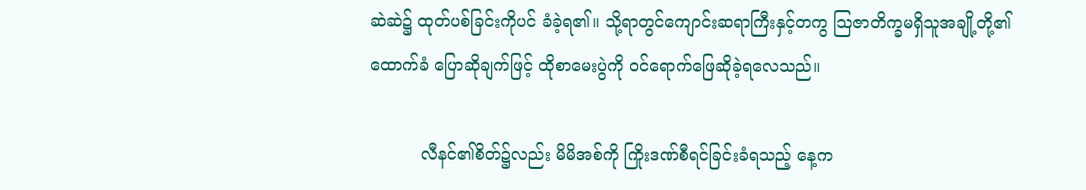ဆဲဆဲ၌ ထုတ်ပစ်ခြင်းကိုပင် ခံခဲ့ရ၏။ သို့ရာတွင်ကျောင်းဆရာကြီးနှင့်တကွ သြဇာတိက္ခမရှိသူအချို့တို့၏ ထောက်ခံ ပြောဆိုချက်ဖြင့် ထိုစာမေးပွဲကို ဝင်ရောက်ဖြေဆိုခဲ့ရလေသည်။

          လီနင်၏စိတ်၌လည်း မိမိအစ်ကို ကြိုးဒဏ်စီရင်ခြင်းခံရသည့် နေ့က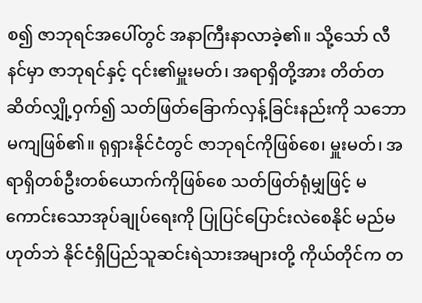စ၍ ဇာဘုရင်အပေါ်တွင် အနာကြီးနာလာခဲ့၏။ သို့သော် လီနင်မှာ ဇာဘုရင်နှင့် ၎င်း၏မှူးမတ်၊ အရာရှိတို့အား တိတ်တဆိတ်လျှို့ဝှက်၍ သတ်ဖြတ်ခြောက်လှန့်ခြင်းနည်းကို သဘောမကျဖြစ်၏။ ရုရှားနိုင်ငံတွင် ဇာဘုရင်ကိုဖြစ်စေ၊ မှူးမတ်၊ အရာရှိတစ်ဦးတစ်ယောက်ကိုဖြစ်စေ သတ်ဖြတ်ရုံမျှဖြင့် မကောင်းသောအုပ်ချုပ်ရေးကို ပြုပြင်ပြောင်းလဲစေနိုင် မည်မဟုတ်ဘဲ နိုင်ငံရှိပြည်သူဆင်းရဲသားအများတို့ ကိုယ်တိုင်က တ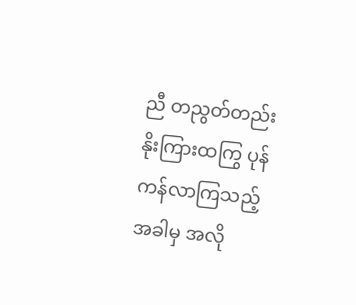ညီ တညွတ်တည်း နိုးကြားထကြွ ပုန်ကန်လာကြသည့်အခါမှ အလို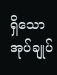ရှိသော အုပ်ချုပ်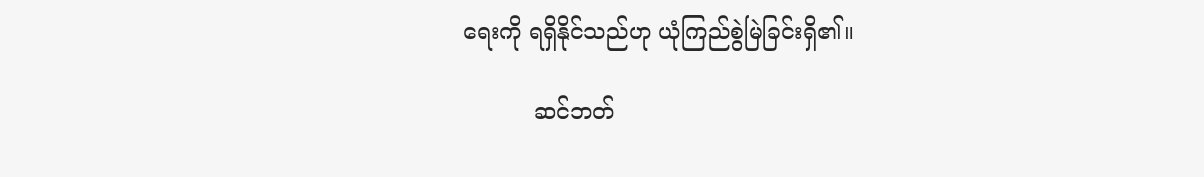ရေးကို ရရှိနိုင်သည်ဟု ယုံကြည်စွဲမြဲခြင်းရှိ၏။

          ဆင်ဘတ်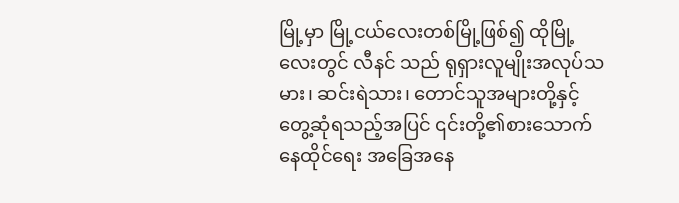မြို့မှာ မြို့ငယ်လေးတစ်မြို့ဖြစ်၍ ထိုမြို့လေးတွင် လီနင် သည် ရုရှားလူမျိုးအလုပ်သမား၊ ဆင်းရဲသား၊ တောင်သူအများတို့နှင့် တွေ့ဆုံရသည့်အပြင် ၎င်းတို့၏စားသောက်နေထိုင်ရေး အခြေအနေ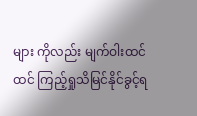များ ကိုလည်း မျက်ဝါးထင်ထင် ကြည့်ရှုသိမြင်နိုင်ခွင့်ရ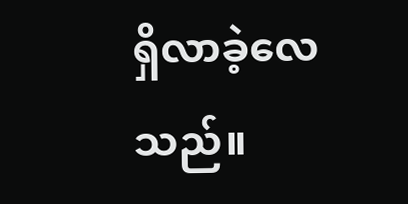ရှိလာခဲ့လေသည်။